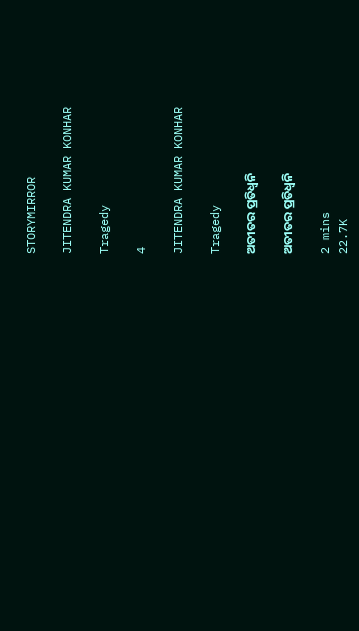STORYMIRROR

JITENDRA KUMAR KONHAR

Tragedy

4

JITENDRA KUMAR KONHAR

Tragedy

ଅତୀତର ପ୍ରତିଧ୍ୱନି

ଅତୀତର ପ୍ରତିଧ୍ୱନି

2 mins
22.7K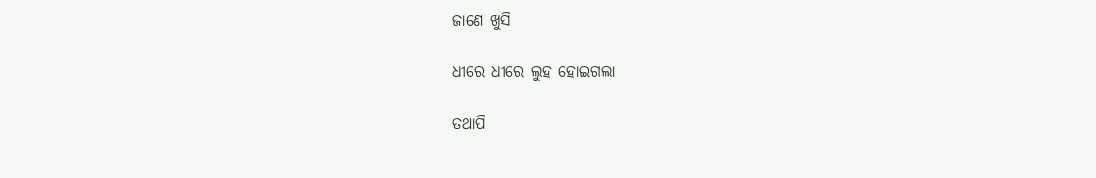ଜାଣେ ଖୁସି

ଧୀରେ ଧୀରେ ଲୁହ ହୋଇଗଲା

ତଥାପି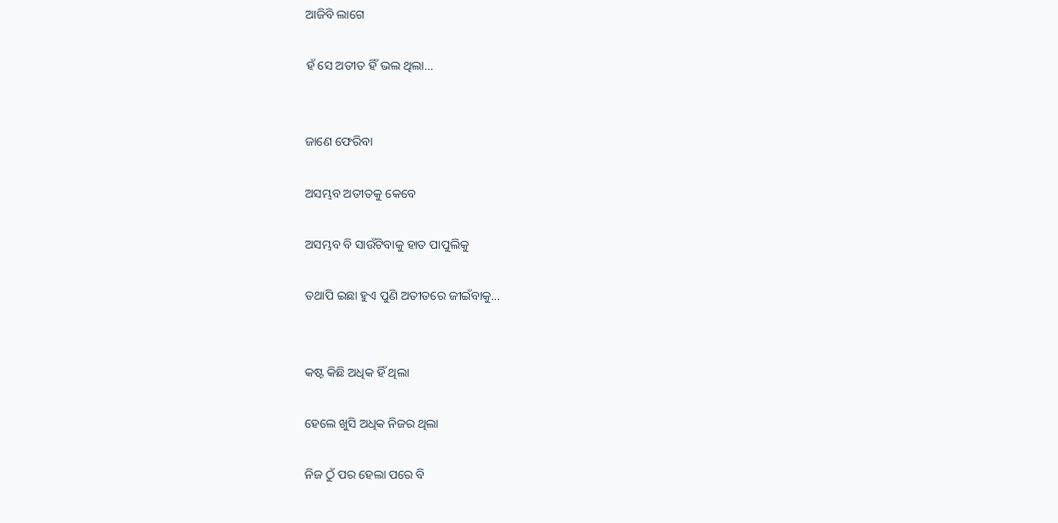ଆଜିବି ଲାଗେ

ହଁ ସେ ଅତୀତ ହିଁ ଭଲ ଥିଲା...


ଜାଣେ ଫେରିବା

ଅସମ୍ଭବ ଅତୀତକୁ କେବେ

ଅସମ୍ଭବ ବି ସାଉଁଟିବାକୁ ହାତ ପାପୁଲିକୁ

ତଥାପି ଇଛା ହୁଏ ପୁଣି ଅତୀତରେ ଜୀଇଁବାକୁ...


କଷ୍ଟ କିଛି ଅଧିକ ହିଁ ଥିଲା

ହେଲେ ଖୁସି ଅଧିକ ନିଜର ଥିଲା

ନିଜ ଠୁଁ ପର ହେଲା ପରେ ବି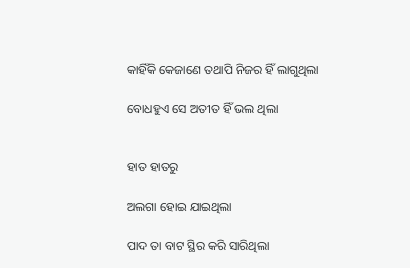କାହିଁକି କେଜାଣେ ତଥାପି ନିଜର ହିଁ ଲାଗୁଥିଲା

ବୋଧହୁଏ ସେ ଅତୀତ ହିଁ ଭଲ ଥିଲା


ହାତ ହାତରୁ

ଅଲଗା ହୋଇ ଯାଇଥିଲା

ପାଦ ତା ବାଟ ସ୍ଥିର କରି ସାରିଥିଲା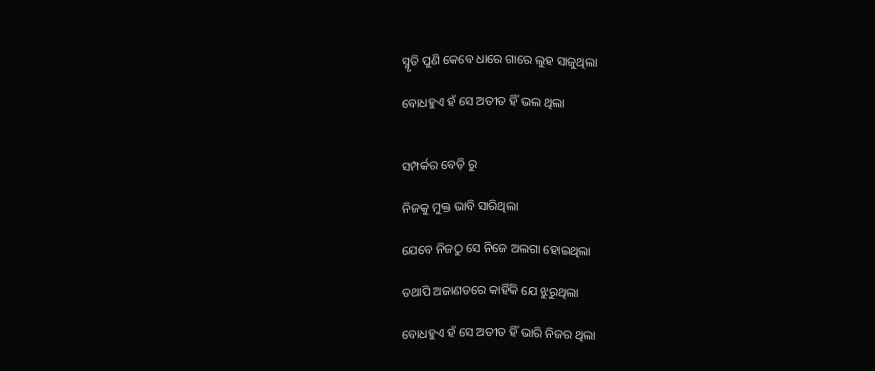ସ୍ମୃତି ପୁଣି କେବେ ଧାରେ ଗାରେ ଲୁହ ସାଜୁଥିଲା

ବୋଧହୁଏ ହଁ ସେ ଅତୀତ ହିଁ ଭଲ ଥିଲା


ସମ୍ପର୍କର ବେଡ଼ି ରୁ

ନିଜକୁ ମୁକ୍ତ ଭାବି ସାରିଥିଲା

ଯେବେ ନିଜଠୁ ସେ ନିଜେ ଅଲଗା ହୋଇଥିଲା

ତଥାପି ଅଜାଣତରେ କାହିଁକି ଯେ ଝୁରୁଥିଲା

ବୋଧହୁଏ ହଁ ସେ ଅତୀତ ହିଁ ଭାରି ନିଜର ଥିଲା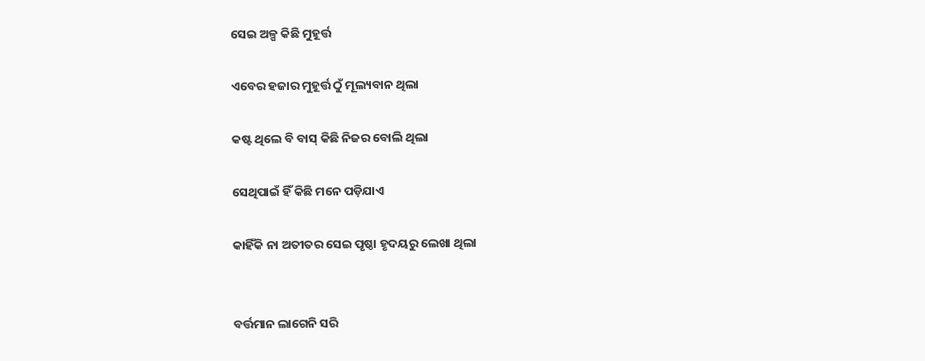ସେଇ ଅଳ୍ପ କିଛି ମୁହୂର୍ତ୍ତ

ଏବେର ହଜାର ମୁହୂର୍ତ୍ତ ଠୁଁ ମୂଲ୍ୟବାନ ଥିଲା

କଷ୍ଟ ଥିଲେ ବି ବାସ୍ କିଛି ନିଜର ବୋଲି ଥିଲା

ସେଥିପାଇଁ ହିଁ କିଛି ମନେ ପଡ଼ିଯାଏ

କାହିଁକି ନା ଅତୀତର ସେଇ ପୃଷ୍ଠା ହୃଦୟରୁ ଲେଖା ଥିଲା


ବର୍ତ୍ତମାନ ଲାଗେନି ସରି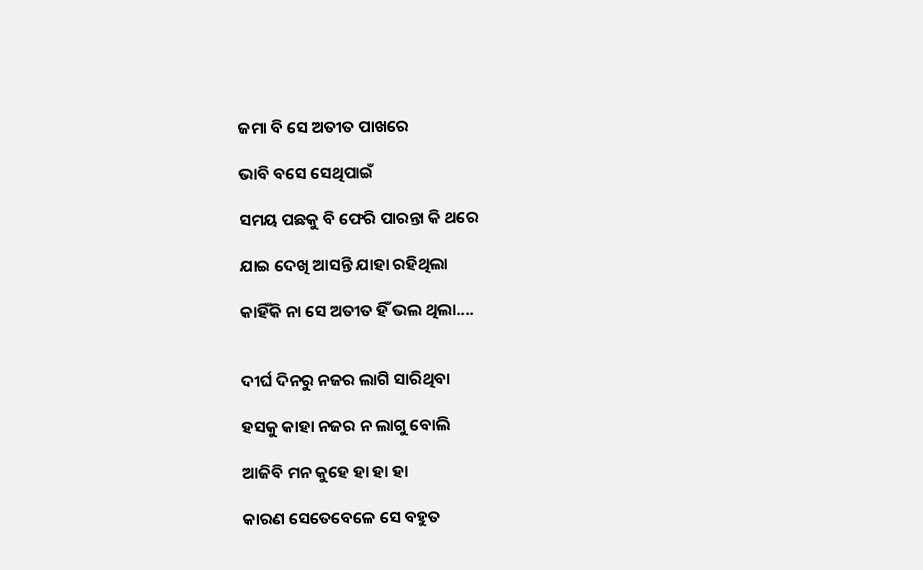ଜମା ବି ସେ ଅତୀତ ପାଖରେ

ଭାବି ବସେ ସେଥିପାଇଁ

ସମୟ ପଛକୁ ବି ଫେରି ପାରନ୍ତା କି ଥରେ

ଯାଇ ଦେଖି ଆସନ୍ତି ଯାହା ରହିଥିଲା

କାହିଁକି ନା ସେ ଅତୀତ ହିଁ ଭଲ ଥିଲା....


ଦୀର୍ଘ ଦିନରୁ ନଜର ଲାଗି ସାରିଥିବା

ହସକୁ କାହା ନଜର ନ ଲାଗୁ ବୋଲି

ଆଜିବି ମନ କୁହେ ହା ହା ହା

କାରଣ ସେତେବେଳେ ସେ ବହୁତ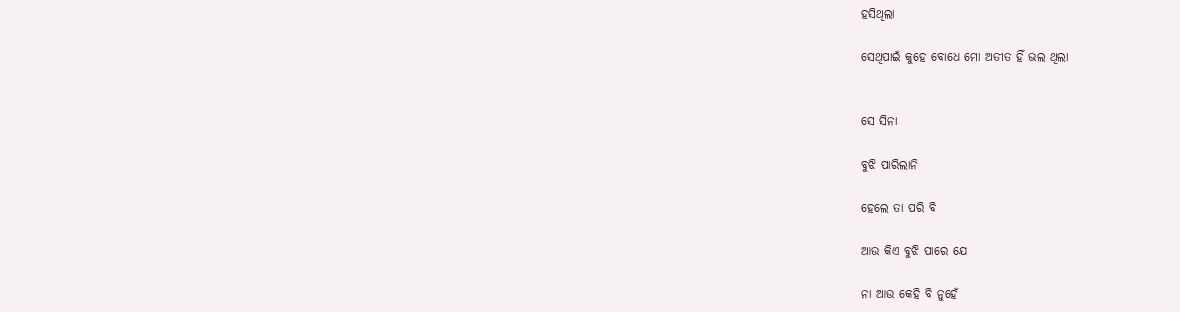ହସିଥିଲା

ସେଥିପାଇଁ କୁହେ ବୋଧେ ମୋ ଅତୀତ ହିଁ ଭଲ ଥିଲା


ସେ ସିନା

ବୁଝି ପାରିଲାନି

ହେଲେ ତା ପରି ବି

ଆଉ କିଏ ବୁଝି ପାରେ ଯେ

ନା ଆଉ କେହି ବି ନୁହେଁ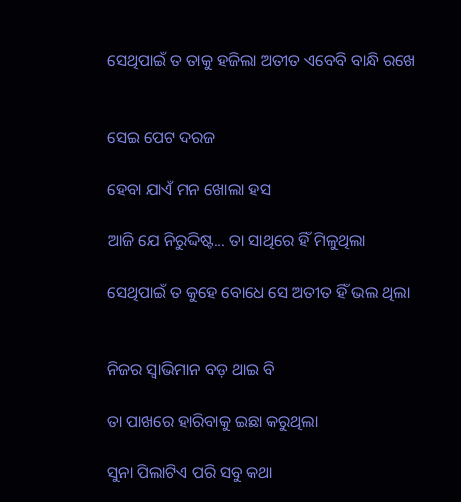ସେଥିପାଇଁ ତ ତାକୁ ହଜିଲା ଅତୀତ ଏବେବି ବାନ୍ଧି ରଖେ


ସେଇ ପେଟ ଦରଜ

ହେବା ଯାଏଁ ମନ ଖୋଲା ହସ

ଆଜି ଯେ ନିରୁଦ୍ଦିଷ୍ଟ... ତା ସାଥିରେ ହିଁ ମିଳୁଥିଲା

ସେଥିପାଇଁ ତ କୁହେ ବୋଧେ ସେ ଅତୀତ ହିଁ ଭଲ ଥିଲା


ନିଜର ସ୍ୱାଭିମାନ ବଡ଼ ଥାଇ ବି

ତା ପାଖରେ ହାରିବାକୁ ଇଛା କରୁଥିଲା

ସୁନା ପିଲାଟିଏ ପରି ସବୁ କଥା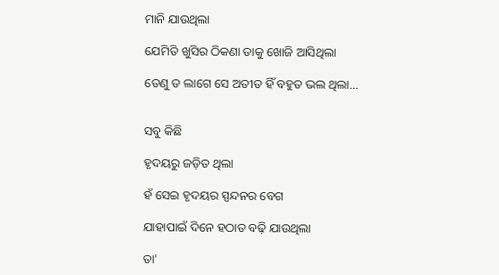ମାନି ଯାଉଥିଲା

ଯେମିତି ଖୁସିର ଠିକଣା ତାକୁ ଖୋଜି ଆସିଥିଲା

ତେଣୁ ତ ଲାଗେ ସେ ଅତୀତ ହିଁ ବହୁତ ଭଲ ଥିଲା...


ସବୁ କିଛି

ହୃଦୟରୁ ଜଡ଼ିତ ଥିଲା

ହଁ ସେଇ ହୃଦୟର ସ୍ପନ୍ଦନର ବେଗ

ଯାହାପାଇଁ ଦିନେ ହଠାତ ବଢ଼ି ଯାଉଥିଲା

ତା'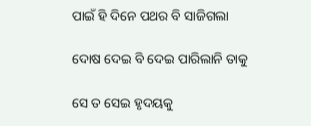ପାଇଁ ହି ଦିନେ ପଥର ବି ସାଜିଗଲା

ଦୋଷ ଦେଇ ବି ଦେଇ ପାରିଲାନି ତାକୁ

ସେ ତ ସେଇ ହୃଦୟକୁ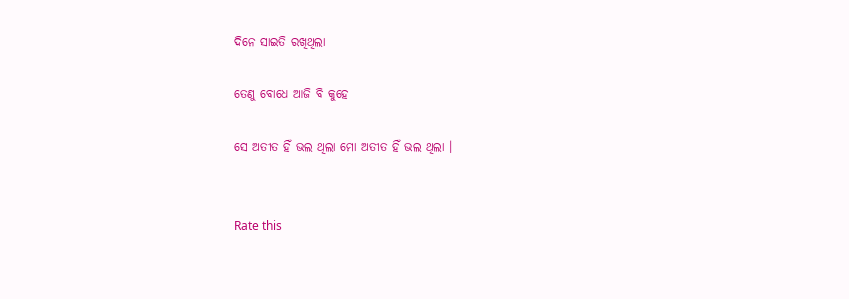ଦିନେ ସାଇତି ରଖିଥିଲା

ତେଣୁ ବୋଧେ ଆଜି ବି କୁହେ

ସେ ଅତୀତ ହିଁ ଭଲ ଥିଲା ମୋ ଅତୀତ ହିଁ ଭଲ ଥିଲା ।


Rate this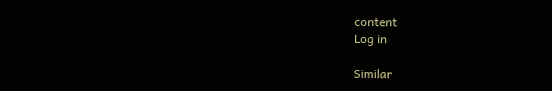content
Log in

Similar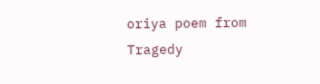oriya poem from Tragedy